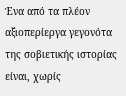Ένα από τα πλέον αξιοπερίεργα γεγονότα της σοβιετικής ιστορίας είναι, χωρίς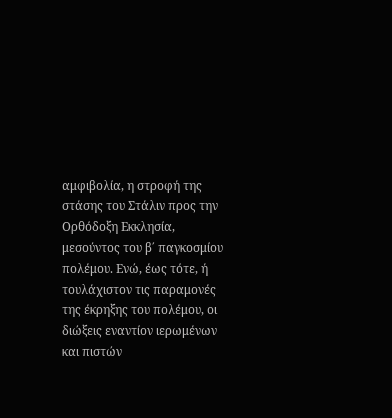αμφιβολία, η στροφή της στάσης του Στάλιν προς την Ορθόδοξη Εκκλησία, μεσούντος του β΄ παγκοσμίου πολέμου. Ενώ, έως τότε, ή τουλάχιστον τις παραμονές της έκρηξης του πολέμου, οι διώξεις εναντίον ιερωμένων και πιστών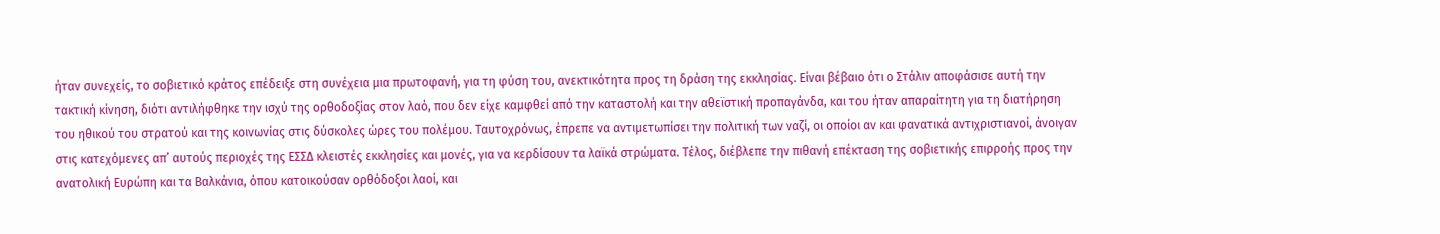ήταν συνεχείς, το σοβιετικό κράτος επέδειξε στη συνέχεια μια πρωτοφανή, για τη φύση του, ανεκτικότητα προς τη δράση της εκκλησίας. Είναι βέβαιο ότι ο Στάλιν αποφάσισε αυτή την τακτική κίνηση, διότι αντιλήφθηκε την ισχύ της ορθοδοξίας στον λαό, που δεν είχε καμφθεί από την καταστολή και την αθεϊστική προπαγάνδα, και του ήταν απαραίτητη για τη διατήρηση του ηθικού του στρατού και της κοινωνίας στις δύσκολες ώρες του πολέμου. Ταυτοχρόνως, έπρεπε να αντιμετωπίσει την πολιτική των ναζί, οι οποίοι αν και φανατικά αντιχριστιανοί, άνοιγαν στις κατεχόμενες απ’ αυτούς περιοχές της ΕΣΣΔ κλειστές εκκλησίες και μονές, για να κερδίσουν τα λαϊκά στρώματα. Τέλος, διέβλεπε την πιθανή επέκταση της σοβιετικής επιρροής προς την ανατολική Ευρώπη και τα Βαλκάνια, όπου κατοικούσαν ορθόδοξοι λαοί, και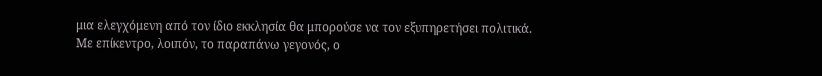μια ελεγχόμενη από τον ίδιο εκκλησία θα μπορούσε να τον εξυπηρετήσει πολιτικά.
Με επίκεντρο, λοιπόν, το παραπάνω γεγονός, ο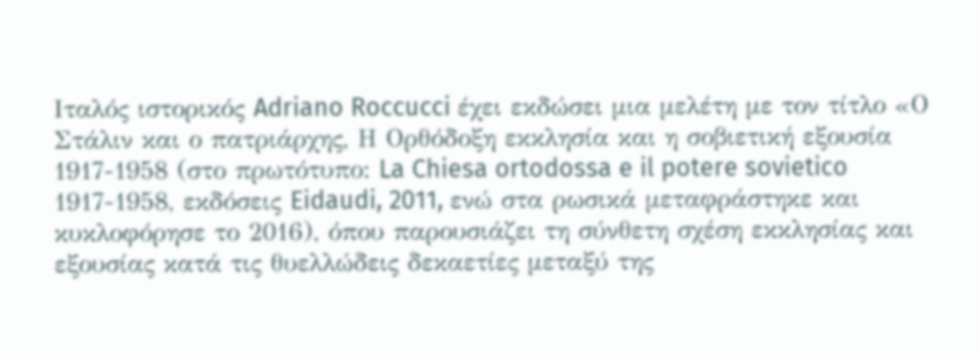Ιταλός ιστορικός Adriano Roccucci έχει εκδώσει μια μελέτη με τον τίτλο «Ο Στάλιν και ο πατριάρχης, Η Ορθόδοξη εκκλησία και η σοβιετική εξουσία 1917-1958 (στο πρωτότυπο: La Chiesa ortodossa e il potere sovietico 1917-1958, εκδόσεις Eidaudi, 2011, ενώ στα ρωσικά μεταφράστηκε και κυκλοφόρησε το 2016), όπου παρουσιάζει τη σύνθετη σχέση εκκλησίας και εξουσίας κατά τις θυελλώδεις δεκαετίες μεταξύ της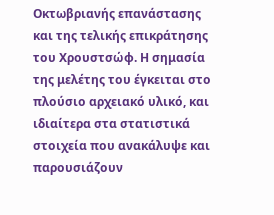Οκτωβριανής επανάστασης και της τελικής επικράτησης του Χρουστσώφ. Η σημασία της μελέτης του έγκειται στο πλούσιο αρχειακό υλικό, και ιδιαίτερα στα στατιστικά στοιχεία που ανακάλυψε και παρουσιάζουν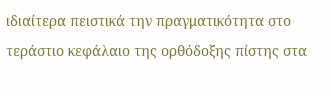ιδιαίτερα πειστικά την πραγματικότητα στο τεράστιο κεφάλαιο της ορθόδοξης πίστης στα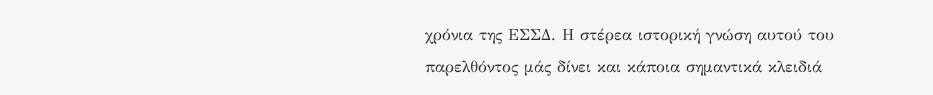χρόνια της ΕΣΣΔ. Η στέρεα ιστορική γνώση αυτού του παρελθόντος μάς δίνει και κάποια σημαντικά κλειδιά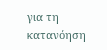για τη κατανόηση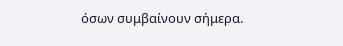όσων συμβαίνουν σήμερα.